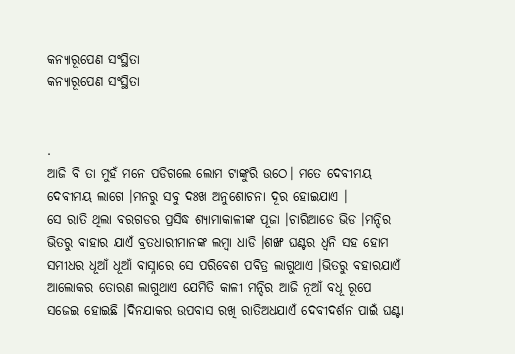କନ୍ୟାରୂପେଣ ସଂସ୍ଥିତା
କନ୍ୟାରୂପେଣ ସଂସ୍ଥିତା


.
ଆଜି ବି ତା ମୁହଁ ମନେ ପଡିଗଲେ ଲୋମ ଟାଙ୍କୁରି ଉଠେ। ମତେ ଦେବୀମୟ ଦେବୀମୟ ଲାଗେ ।ମନରୁ ସବୁ ଦଃଖ ଅନୁଶୋଚନା ଦୂର ହୋଇଯାଏ ।
ସେ ରାତି ଥିଲା ବରଗଡର ପ୍ରସିଦ୍ଧ ଶ୍ୟାମାକାଳୀଙ୍କ ପୂଜା ।ଚାରିଆଡେ ଭିଡ ।ମନ୍ଦିର ଭିତରୁ ବାହାର ଯାଏଁ ବ୍ରତଧାରୀମାନଙ୍କ ଲମ୍ବା ଧାଡି ।ଶଙ୍ଖ ଘଣ୍ଟର ଧ୍ବନି ସହ ହୋମ ସମୀଧର ଧୂଆଁ ଧୂଆଁ ବାସ୍ନାରେ ସେ ପରିବେଶ ପବିତ୍ର ଲାଗୁଥାଏ ।ଭିତରୁ ବହାରଯାଏଁ ଆଲୋକର ତୋରଣ ଲାଗୁଥାଏ ଯେମିତି କାଳୀ ମନ୍ଦିର ଆଜି ନୂଆଁ ବଧୂ ରୂପେ ସଜେଇ ହୋଇଛି ।ଦିନଯାକର ଉପବାସ ରଖି ରାତିଅଧଯାଏଁ ଦେବୀଦର୍ଶନ ପାଇଁ ଘଣ୍ଟା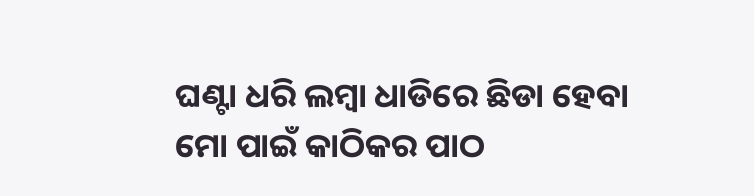ଘଣ୍ଟା ଧରି ଲମ୍ବା ଧାଡିରେ ଛିଡା ହେବା ମୋ ପାଇଁ କାଠିକର ପାଠ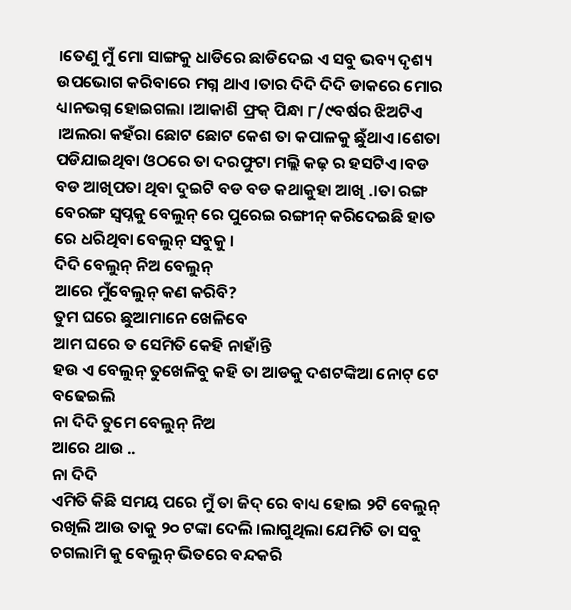।ତେଣୁ ମୁଁ ମୋ ସାଙ୍ଗକୁ ଧାଡିରେ ଛାଡିଦେଇ ଏ ସବୁ ଭବ୍ୟ ଦୃଶ୍ୟ ଉପଭୋଗ କରିବାରେ ମଗ୍ନ ଥାଏ ।ତାର ଦିଦି ଦିଦି ଡାକରେ ମୋର ଧ୍ୟାନଭଗ୍ନ ହୋଇଗଲା ।ଆକାଶି ଫ୍ରକ୍ ପିନ୍ଧା ୮/୯ବର୍ଷର ଝିଅଟିଏ ।ଅଲରା କହଁରା ଛୋଟ ଛୋଟ କେଶ ତା କପାଳକୁ ଛୁଁଥାଏ ।ଶେତା ପଡିଯାଇଥିବା ଓଠରେ ତା ଦରଫୁଟା ମଲ୍ଲି କଢ଼ ର ହସଟିଏ ।ବଡ ବଡ ଆଖିପତା ଥିବା ଦୁଇଟି ବଡ ବଡ କଥାକୁହା ଆଖି .।ତା ରଙ୍ଗ ବେରଙ୍ଗ ସ୍ବପ୍ନକୁ ବେଲୁନ୍ ରେ ପୁରେଇ ରଙ୍ଗୀନ୍ କରିଦେଇଛି ହାତ ରେ ଧରିଥିବା ବେଲୁନ୍ ସବୁକୁ ।
ଦିଦି ବେଲୁନ୍ ନିଅ ବେଲୁନ୍
ଆରେ ମୁଁବେଲୁନ୍ କଣ କରିବି?
ତୁମ ଘରେ ଛୁଆମାନେ ଖେଳିବେ
ଆମ ଘରେ ତ ସେମିତି କେହି ନାହାଁନ୍ତି
ହଉ ଏ ବେଲୁନ୍ ତୁଖେଳିବୁ କହି ତା ଆଡକୁ ଦଶଟଙ୍କିଆ ନୋଟ୍ ଟେ ବଢେଇଲି
ନା ଦିଦି ତୁମେ ବେଲୁନ୍ ନିଅ
ଆରେ ଥାଉ ..
ନା ଦିଦି
ଏମିତି କିଛି ସମୟ ପରେ ମୁଁ ତା ଜିଦ୍ ରେ ବାଧ୍ୟ ହୋଇ ୨ଟି ବେଲୁନ୍ ରଖିଲି ଆଉ ତାକୁ ୨୦ ଟଙ୍କା ଦେଲି ।ଲାଗୁଥିଲା ଯେମିତି ତା ସବୁ ଚଗଲାମି କୁ ବେଲୁନ୍ ଭିତରେ ବନ୍ଦକରି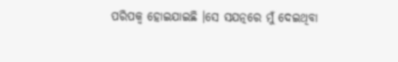ପରିପକ୍ବ ହୋଇଯାଇଛି ।ସେ ସଯତ୍ନରେ ମୁଁ ଦେଇଥିବା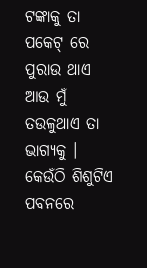ଟଙ୍କାକୁ ତା ପକେଟ୍ ରେ ପୁରାଉ ଥାଏ ଆଉ ମୁଁ ତଉଳୁଥାଏ ତା ଭାଗ୍ୟକୁ । କେଉଁଠି ଶିଶୁଟିଏ ପବନରେ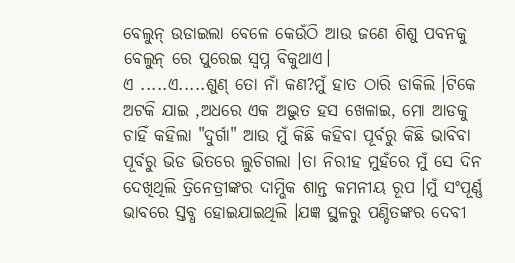ବେଲୁନ୍ ଉଡାଇଲା ବେଳେ କେଉଁଠି ଆଉ ଜଣେ ଶିଶୁ ପବନକୁ ବେଲୁନ୍ ରେ ପୁରେଇ ସ୍ୱପ୍ନ ବିକୁଥାଏ।
ଏ .....ଏ.....ଶୁଣ୍ ତୋ ନାଁ କଣ?ମୁଁ ହାତ ଠାରି ଡାକିଲି ।ଟିକେ ଅଟକି ଯାଇ ,ଅଧରେ ଏକ ଅଦ୍ଭୁତ ହସ ଖେଳାଇ, ମୋ ଆଡକୁ ଚାହିଁ କହିଲା "ଦୁର୍ଗା" ଆଉ ମୁଁ କିଛି କହିବା ପୂର୍ବରୁ କିଛି ଭାବିବା ପୂର୍ବରୁ ଭିଡ ଭିତରେ ଲୁଚିଗଲା ।ତା ନିରୀହ ମୁହଁରେ ମୁଁ ସେ ଦିନ ଦେଖିଥିଲି ତ୍ରିନେତ୍ରୀଙ୍କର ଦାମ୍ଭିକ ଶାନ୍ତ କମନୀୟ ରୂପ ।ମୁଁ ସଂପୂର୍ଣ୍ଣ ଭାବରେ ସ୍ତବ୍ଧ ହୋଇଯାଇଥିଲି ।ଯଜ୍ଞ ସ୍ଥଳରୁ ପଣ୍ଡିତଙ୍କର ଦେବୀ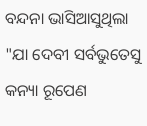ବନ୍ଦନା ଭାସିଆସୁଥିଲା
"ଯା ଦେବୀ ସର୍ବଭୁତେସୁ କନ୍ୟା ରୂପେଣ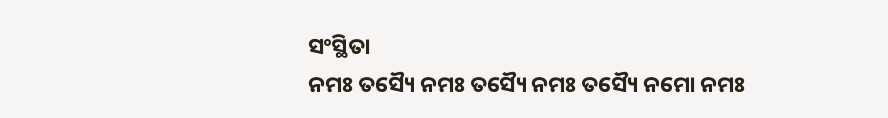ସଂସ୍ଥିତା
ନମଃ ତସ୍ୟୈ ନମଃ ତସ୍ୟୈ ନମଃ ତସ୍ୟୈ ନମୋ ନମଃ